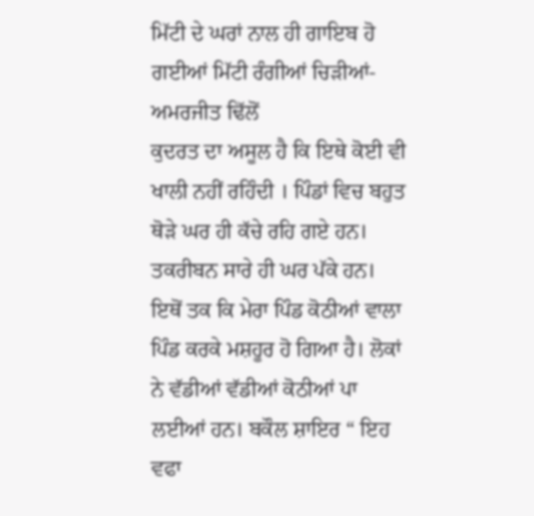ਮਿੱਟੀ ਦੇ ਘਰਾਂ ਨਾਲ ਹੀ ਗਾਇਬ ਹੋ ਗਈਆਂ ਮਿੱਟੀ ਰੰਗੀਆਂ ਚਿੜੀਆਂ- ਅਮਰਜੀਤ ਢਿੱਲੋਂ
ਕੁਦਰਤ ਦਾ ਅਸੂਲ ਹੈ ਕਿ ਇਥੇ ਕੋਈ ਵੀ ਖਾਲੀ ਨਹੀਂ ਰਹਿੰਦੀ । ਪਿੰਡਾਂ ਵਿਚ ਬਹੁਤ ਥੋੜੇ ਘਰ ਹੀ ਕੱਚੇ ਰਹਿ ਗਏ ਹਨ। ਤਕਰੀਬਨ ਸਾਰੇ ਹੀ ਘਰ ਪੱਕੇ ਹਨ। ਇਥੋਂ ਤਕ ਕਿ ਮੇਰਾ ਪਿੰਡ ਕੋਠੀਆਂ ਵਾਲਾ ਪਿੰਡ ਕਰਕੇ ਮਸ਼ਹੂਰ ਹੋ ਗਿਆ ਹੈ। ਲੋਕਾਂ ਨੇ ਵੱਡੀਆਂ ਵੱਡੀਆਂ ਕੋਠੀਆਂ ਪਾ ਲਈਆਂ ਹਨ। ਬਕੌਲ ਸ਼ਾਇਰ “ ਇਹ ਵਫਾ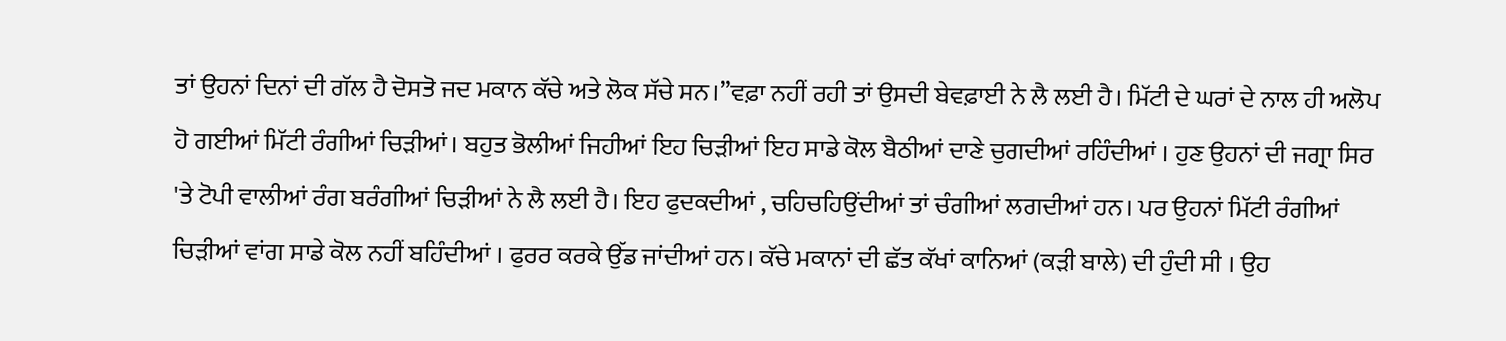ਤਾਂ ਉਹਨਾਂ ਦਿਨਾਂ ਦੀ ਗੱਲ ਹੈ ਦੋਸਤੋ ਜਦ ਮਕਾਨ ਕੱਚੇ ਅਤੇ ਲੋਕ ਸੱਚੇ ਸਨ।”ਵਫ਼ਾ ਨਹੀਂ ਰਹੀ ਤਾਂ ਉਸਦੀ ਬੇਵਫ਼ਾਈ ਨੇ ਲੈ ਲਈ ਹੈ। ਮਿੱਟੀ ਦੇ ਘਰਾਂ ਦੇ ਨਾਲ ਹੀ ਅਲੋਪ ਹੋ ਗਈਆਂ ਮਿੱਟੀ ਰੰਗੀਆਂ ਚਿੜੀਆਂ। ਬਹੁਤ ਭੋਲੀਆਂ ਜਿਹੀਆਂ ਇਹ ਚਿੜੀਆਂ ਇਹ ਸਾਡੇ ਕੋਲ ਬੈਠੀਆਂ ਦਾਣੇ ਚੁਗਦੀਆਂ ਰਹਿੰਦੀਆਂ । ਹੁਣ ਉਹਨਾਂ ਦੀ ਜਗ੍ਰਾ ਸਿਰ 'ਤੇ ਟੋਪੀ ਵਾਲੀਆਂ ਰੰਗ ਬਰੰਗੀਆਂ ਚਿੜੀਆਂ ਨੇ ਲੈ ਲਈ ਹੈ। ਇਹ ਫੁਦਕਦੀਆਂ , ਚਹਿਚਹਿਉਂਦੀਆਂ ਤਾਂ ਚੰਗੀਆਂ ਲਗਦੀਆਂ ਹਨ। ਪਰ ਉਹਨਾਂ ਮਿੱਟੀ ਰੰਗੀਆਂ ਚਿੜੀਆਂ ਵਾਂਗ ਸਾਡੇ ਕੋਲ ਨਹੀਂ ਬਹਿੰਦੀਆਂ । ਫੁਰਰ ਕਰਕੇ ਉੱਡ ਜਾਂਦੀਆਂ ਹਨ। ਕੱਚੇ ਮਕਾਨਾਂ ਦੀ ਛੱਤ ਕੱਖਾਂ ਕਾਨਿਆਂ (ਕੜੀ ਬਾਲੇ) ਦੀ ਹੁੰਦੀ ਸੀ । ਉਹ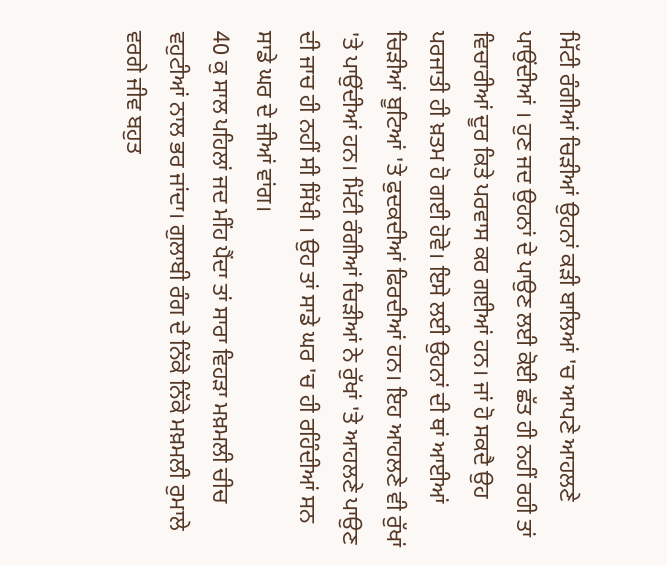ਮਿੱਟੀ ਰੰਗੀਆਂ ਚਿੜੀਆਂ ਉਹਨਾਂ ਕੜੀ ਬਾਲਿਆਂ 'ਚ ਆਪਣੇ ਆਹਲਣੇ ਪਾਉਂਦੀਆਂ । ਹੁਣ ਜਦ ਉਹਨਾਂ ਦੇ ਪਾਉਣ ਲਈ ਕੋਈ ਛੱਤ ਹੀ ਨਹੀਂ ਰਹੀ ਤਾਂ ਵਿਚਾਰੀਆਂ ਦੂਰ ਕਿਤੇ ਪਰਵਾਸ ਕਰ ਗਈਆਂ ਹਨ। ਜਾਂ ਹੋ ਸਕਦੈ ਉਹ ਪਰਜਾਤੀ ਹੀ ਖ਼ਤਮ ਹੋ ਗਈ ਹੋਵੇ। ਇਸੇ ਲਈ ਉਹਨਾਂ ਦੀ ਥਾਂ ਆਈਆਂ ਚਿੜੀਆਂ ਬੂਟਿਆਂ 'ਤੇ ਫੁਦਕਦੀਆਂ ਫਿਰਦੀਆਂ ਹਨ। ਇਹ ਆਹਲਣੇ ਵੀ ਰੁੱਖਾਂ 'ਤੇ ਪਾਉਂਦੀਆਂ ਹਨ। ਮਿੱਟੀ ਰੰਗੀਆਂ ਚਿੜੀਆਂ ਨੇ ਰੁੱਖਾਂ 'ਤੇ ਆਹਲਣੇ ਪਾਉਣ ਦੀ ਜਾਚ ਹੀ ਨਹੀਂ ਸੀ ਸਿੱਖੀ । ਉਹ ਤਾਂ ਸਾਡੇ ਘਰ 'ਚ ਹੀ ਰਹਿੰਦੀਆਂ ਸਨ ਸਾਡੇ ਘਰ ਦੇ ਜੀਆਂ ਵਾਂਗ।
40 ਕੁ ਸਾਲ ਪਹਿਲਾਂ ਜਦ ਮੀਂਹ ਪੈਂਦਾ ਤਾਂ ਸਾਰਾ ਵਿਹੜਾ ਮਖ਼ਮਲੀ ਚੀਚ ਵਹੁਟੀਆਂ ਨਾਲ ਭਰ ਜਾਂਦਾ। ਗੁਲਾਬੀ ਰੰਗ ਦੇ ਨਿੱਕੇ ਨਿੱਕੇ ਮਖ਼ਮਲੀ ਰੁਮਾਲੇ ਵਰਗੇ ਜੀਵ ਬਹੁਤ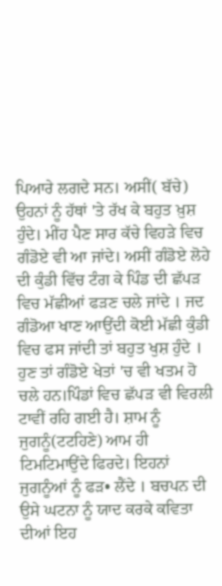ਪਿਆਰੇ ਲਗਦੇ ਸਨ। ਅਸੀਂ( ਬੱਚੇ) ਉਹਨਾਂ ਨੂੰ ਹੱਥਾਂ 'ਤੇ ਰੱਖ ਕੇ ਬਹੁਤ ਖ਼ੁਸ਼ ਹੁੰਦੇ। ਮੀਂਹ ਪੈਣ ਸਾਰ ਕੱਚੇ ਵਿਹੜੇ ਵਿਚ ਗੰਡੋਏ ਵੀ ਆ ਜਾਂਦੇ। ਅਸੀਂ ਗੰਡੋਏ ਲੋਹੇ ਦੀ ਕੁੰਡੀ ਵਿੱਚ ਟੰਗ ਕੇ ਪਿੰਡ ਦੀ ਛੱਪੜ ਵਿਚ ਮੱਛੀਆਂ ਫੜਣ ਚਲੇ ਜਾਂਦੇ । ਜਦ ਗੰਡੋਆ ਖਾਣ ਆਉਂਦੀ ਕੋਈ ਮੱਛੀ ਕੁੰਡੀ ਵਿਚ ਫਸ ਜਾਂਦੀ ਤਾਂ ਬਹੁਤ ਖੁਸ਼ ਹੁੰਦੇ । ਹੁਣ ਤਾਂ ਗੰਡੋਏ ਖੇਤਾਂ 'ਚ ਵੀ ਖਤਮ ਹੋ ਚਲੇ ਹਨ।ਪਿੰਡਾਂ ਵਿਚ ਛੱਪੜ ਵੀ ਵਿਰਲੀ ਟਾਵੀਂ ਰਹਿ ਗਈ ਹੈ। ਸ਼ਾਮ ਨੂੰ ਜੁਗਨੂੰ(ਟਟਹਿਣੇ) ਆਮ ਹੀ ਟਿਮਟਿਮਾਉਂਦੇ ਫਿਰਦੇ। ਇਹਨਾਂ ਜੁਗਨੂੰਆਂ ਨੂੰ ਫੜ• ਲੈਂਦੇ । ਬਚਪਨ ਦੀ ਉਸੇ ਘਟਨਾ ਨੂੰ ਯਾਦ ਕਰਕੇ ਕਵਿਤਾ ਦੀਆਂ ਇਹ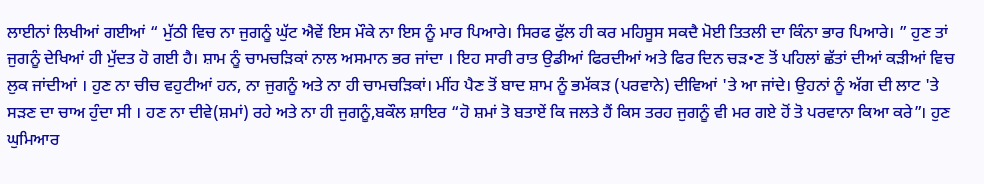ਲਾਈਨਾਂ ਲਿਖੀਆਂ ਗਈਆਂ “ ਮੁੱਠੀ ਵਿਚ ਨਾ ਜੁਗਨੂੰ ਘੁੱਟ ਐਵੇਂ ਇਸ ਮੌਕੇ ਨਾ ਇਸ ਨੂੰ ਮਾਰ ਪਿਆਰੇ। ਸਿਰਫ ਫੁੱਲ ਹੀ ਕਰ ਮਹਿਸੂਸ ਸਕਦੈ ਮੋਈ ਤਿਤਲੀ ਦਾ ਕਿੰਨਾ ਭਾਰ ਪਿਆਰੇ। ” ਹੁਣ ਤਾਂ ਜੁਗਨੂੰ ਦੇਖਿਆਂ ਹੀ ਮੁੱਦਤ ਹੋ ਗਈ ਹੈ। ਸ਼ਾਮ ਨੂੰ ਚਾਮਚੜਿਕਾਂ ਨਾਲ ਅਸਮਾਨ ਭਰ ਜਾਂਦਾ । ਇਹ ਸਾਰੀ ਰਾਤ ਉਡੀਆਂ ਫਿਰਦੀਆਂ ਅਤੇ ਫਿਰ ਦਿਨ ਚੜ•ਣ ਤੋਂ ਪਹਿਲਾਂ ਛੱਤਾਂ ਦੀਆਂ ਕੜੀਆਂ ਵਿਚ ਲੁਕ ਜਾਂਦੀਆਂ । ਹੁਣ ਨਾ ਚੀਚ ਵਹੁਟੀਆਂ ਹਨ, ਨਾ ਜੁਗਨੂੰ ਅਤੇ ਨਾ ਹੀ ਚਾਮਚੜਿਕਾਂ। ਮੀਂਹ ਪੈਣ ਤੋਂ ਬਾਦ ਸ਼ਾਮ ਨੂੰ ਭਮੱਕੜ (ਪਰਵਾਨੇ) ਦੀਵਿਆਂ 'ਤੇ ਆ ਜਾਂਦੇ। ਉਹਨਾਂ ਨੂੰ ਅੱਗ ਦੀ ਲਾਟ 'ਤੇ ਸੜਣ ਦਾ ਚਾਅ ਹੁੰਦਾ ਸੀ । ਹਣ ਨਾ ਦੀਵੇ(ਸ਼ਮਾਂ) ਰਹੇ ਅਤੇ ਨਾ ਹੀ ਜੁਗਨੂੰ,ਬਕੌਲ ਸ਼ਾਇਰ “ਹੋ ਸ਼ਮਾਂ ਤੋ ਬਤਾਏਂ ਕਿ ਜਲਤੇ ਹੈਂ ਕਿਸ ਤਰਹ ਜੁਗਨੂੰ ਵੀ ਮਰ ਗਏ ਹੋਂ ਤੋ ਪਰਵਾਨਾ ਕਿਆ ਕਰੇ”। ਹੁਣ ਘੁਮਿਆਰ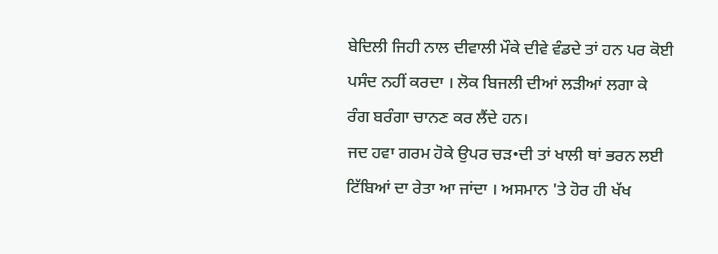ਬੇਦਿਲੀ ਜਿਹੀ ਨਾਲ ਦੀਵਾਲੀ ਮੌਕੇ ਦੀਵੇ ਵੰਡਦੇ ਤਾਂ ਹਨ ਪਰ ਕੋਈ ਪਸੰਦ ਨਹੀਂ ਕਰਦਾ । ਲੋਕ ਬਿਜਲੀ ਦੀਆਂ ਲੜੀਆਂ ਲਗਾ ਕੇ ਰੰਗ ਬਰੰਗਾ ਚਾਨਣ ਕਰ ਲੈਂਦੇ ਹਨ।
ਜਦ ਹਵਾ ਗਰਮ ਹੋਕੇ ਉਪਰ ਚੜ•ਦੀ ਤਾਂ ਖਾਲੀ ਥਾਂ ਭਰਨ ਲਈ ਟਿੱਬਿਆਂ ਦਾ ਰੇਤਾ ਆ ਜਾਂਦਾ । ਅਸਮਾਨ 'ਤੇ ਹੋਰ ਹੀ ਖੱਖ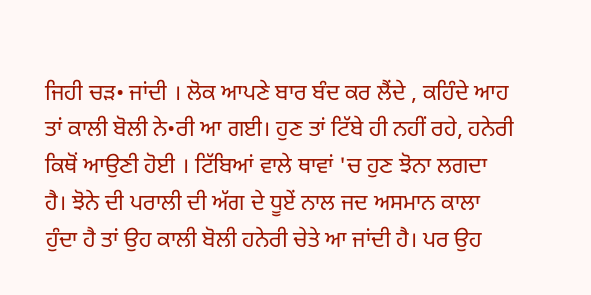ਜਿਹੀ ਚੜ• ਜਾਂਦੀ । ਲੋਕ ਆਪਣੇ ਬਾਰ ਬੰਦ ਕਰ ਲੈਂਦੇ , ਕਹਿੰਦੇ ਆਹ ਤਾਂ ਕਾਲੀ ਬੋਲੀ ਨੇ•ਰੀ ਆ ਗਈ। ਹੁਣ ਤਾਂ ਟਿੱਬੇ ਹੀ ਨਹੀਂ ਰਹੇ, ਹਨੇਰੀ ਕਿਥੋਂ ਆਉਣੀ ਹੋਈ । ਟਿੱਬਿਆਂ ਵਾਲੇ ਥਾਵਾਂ 'ਚ ਹੁਣ ਝੋਨਾ ਲਗਦਾ ਹੈ। ਝੋਨੇ ਦੀ ਪਰਾਲੀ ਦੀ ਅੱਗ ਦੇ ਧੂਏਂ ਨਾਲ ਜਦ ਅਸਮਾਨ ਕਾਲਾ ਹੁੰਦਾ ਹੈ ਤਾਂ ਉਹ ਕਾਲੀ ਬੋਲੀ ਹਨੇਰੀ ਚੇਤੇ ਆ ਜਾਂਦੀ ਹੈ। ਪਰ ਉਹ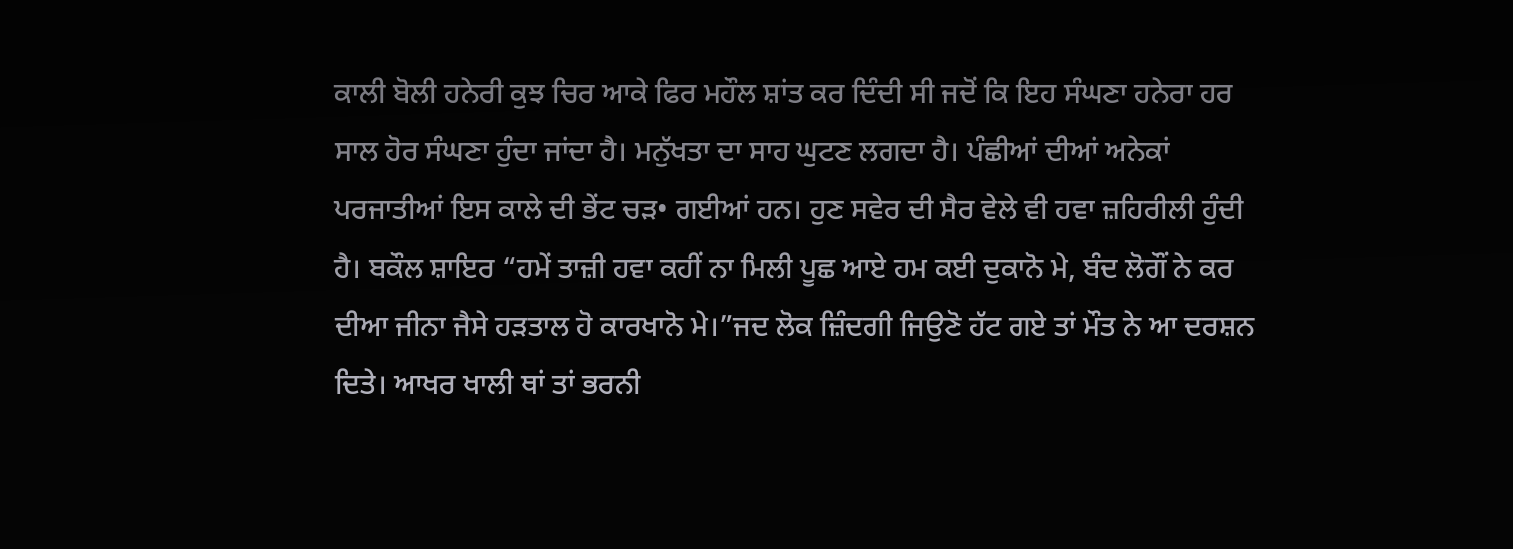ਕਾਲੀ ਬੋਲੀ ਹਨੇਰੀ ਕੁਝ ਚਿਰ ਆਕੇ ਫਿਰ ਮਹੌਲ ਸ਼ਾਂਤ ਕਰ ਦਿੰਦੀ ਸੀ ਜਦੋਂ ਕਿ ਇਹ ਸੰਘਣਾ ਹਨੇਰਾ ਹਰ ਸਾਲ ਹੋਰ ਸੰਘਣਾ ਹੁੰਦਾ ਜਾਂਦਾ ਹੈ। ਮਨੁੱਖਤਾ ਦਾ ਸਾਹ ਘੁਟਣ ਲਗਦਾ ਹੈ। ਪੰਛੀਆਂ ਦੀਆਂ ਅਨੇਕਾਂ ਪਰਜਾਤੀਆਂ ਇਸ ਕਾਲੇ ਦੀ ਭੇਂਟ ਚੜ• ਗਈਆਂ ਹਨ। ਹੁਣ ਸਵੇਰ ਦੀ ਸੈਰ ਵੇਲੇ ਵੀ ਹਵਾ ਜ਼ਹਿਰੀਲੀ ਹੁੰਦੀ ਹੈ। ਬਕੌਲ ਸ਼ਾਇਰ “ਹਮੇਂ ਤਾਜ਼ੀ ਹਵਾ ਕਹੀਂ ਨਾ ਮਿਲੀ ਪੂਛ ਆਏ ਹਮ ਕਈ ਦੁਕਾਨੋ ਮੇ, ਬੰਦ ਲੋਗੌਂ ਨੇ ਕਰ ਦੀਆ ਜੀਨਾ ਜੈਸੇ ਹੜਤਾਲ ਹੋ ਕਾਰਖਾਨੋ ਮੇ।”ਜਦ ਲੋਕ ਜ਼ਿੰਦਗੀ ਜਿਉਣੋ ਹੱਟ ਗਏ ਤਾਂ ਮੌਤ ਨੇ ਆ ਦਰਸ਼ਨ ਦਿਤੇ। ਆਖਰ ਖਾਲੀ ਥਾਂ ਤਾਂ ਭਰਨੀ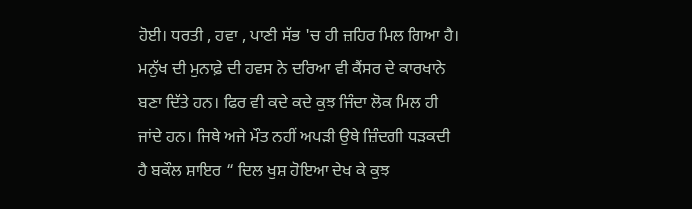ਹੋਈ। ਧਰਤੀ , ਹਵਾ , ਪਾਣੀ ਸੱਭ 'ਚ ਹੀ ਜ਼ਹਿਰ ਮਿਲ ਗਿਆ ਹੈ। ਮਨੁੱਖ ਦੀ ਮੁਨਾਫ਼ੇ ਦੀ ਹਵਸ ਨੇ ਦਰਿਆ ਵੀ ਕੈਂਸਰ ਦੇ ਕਾਰਖਾਨੇ ਬਣਾ ਦਿੱਤੇ ਹਨ। ਫਿਰ ਵੀ ਕਦੇ ਕਦੇ ਕੁਝ ਜਿੰਦਾ ਲੋਕ ਮਿਲ ਹੀ ਜਾਂਦੇ ਹਨ। ਜਿਥੇ ਅਜੇ ਮੌਤ ਨਹੀਂ ਅਪੜੀ ਉਥੇ ਜ਼ਿੰਦਗੀ ਧੜਕਦੀ ਹੈ ਬਕੌਲ ਸ਼ਾਇਰ “ ਦਿਲ ਖੁਸ਼ ਹੋਇਆ ਦੇਖ ਕੇ ਕੁਝ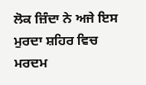ਲੋਕ ਜ਼ਿੰਦਾ ਨੇ ਅਜੇ ਇਸ ਮੁਰਦਾ ਸ਼ਹਿਰ ਵਿਚ ਮਰਦਮ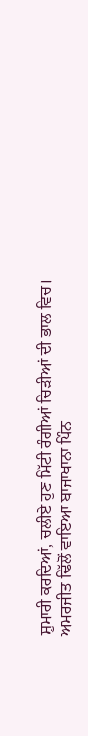ਸ਼ੁਮਾਰੀ ਕਰਦਿਆਂ, ਚਲੀਏ ਹੁਣ ਮਿੱਟੀ ਰੰਗੀਆਂ ਚਿੜੀਆਂ ਦੀ ਭਾਲ ਵਿਚ।
ਅਮਰਜੀਤ ਢਿੱਲੋਂ ਵਾਇਆ ਬਾਜਾਖਾਨਾ ਪਿੰਨ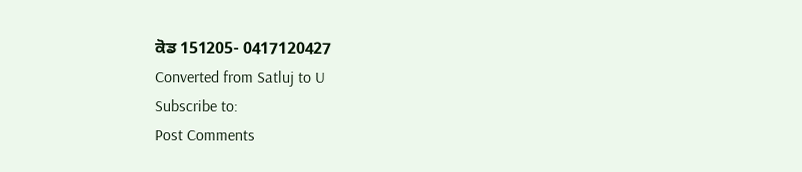ਕੋਡ 151205- 0417120427
Converted from Satluj to U
Subscribe to:
Post Comments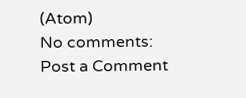(Atom)
No comments:
Post a Comment